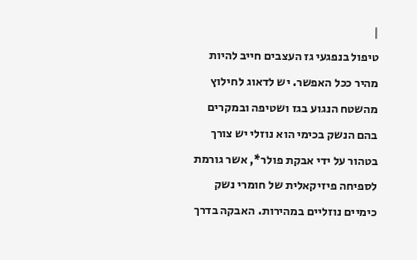|
טיפול בנפגעי גז העצבים חייב להיות מהיר ככל האפשר. יש לדאוג לחילוץ מהשטח הנגוע בגז ושטיפה ובמקרים בהם הנשק בכימי הוא נוזלי יש צורך בטהור על ידי אבקת פולר*, אשר גורמת לספיחה פיזיקאלית של חומרי נשק כימיים נוזליים במהירות. האבקה בדרך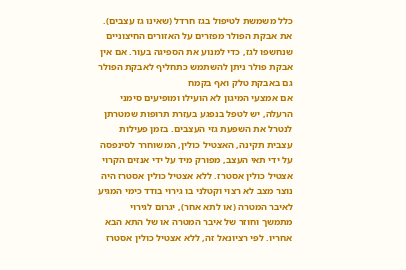כלל משמשת לטיפול בגז חרדל (שאינו גז עצבים). את אבקת הפולר מפזרים על האזורים החיצוניים שנחשפו לגז, כדי למנוע את הספיגה בעור. אם אין אבקת פולר ניתן להשתמש כתחליף לאבקת הפולר גם באבקת טלק ואף בקמח
אם אמצעי המיגון לא הועילו ומופיעים סימני הרעלה, יש לטפל בנפגע בעזרת תרופות שמטרתן לנטרל את השפעת גזי העצבים. בזמן פעילות עצבית תקינה, האצטיל כולין, המשוחרר לסינפסה על ידי תאי העצב, מפורק מיד על ידי אנזים הקרוי אצטיל כולין אסטרז. ללא אצטיל כולין אסטרז היה נוצר מצב לא רצוי וקטלני בו גירוי בודד כימי המגיע לאיבר המטרה (או לתא אחר), יגרום לגירוי מתמשך וחוזר של איבר המטרה או של התא הבא אחריו. לפי רציונאל זה, ללא אצטיל כולין אסטרז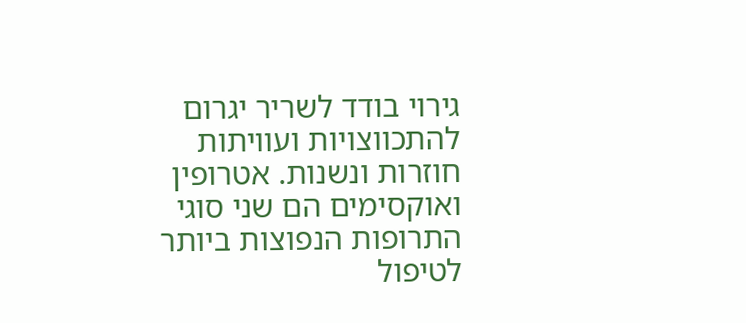גירוי בודד לשריר יגרום להתכווצויות ועוויתות חוזרות ונשנות. אטרופין ואוקסימים הם שני סוגי התרופות הנפוצות ביותר לטיפול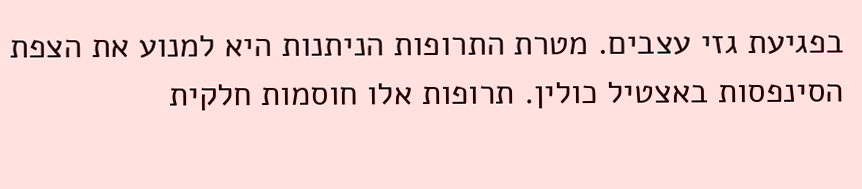בפגיעת גזי עצבים. מטרת התרופות הניתנות היא למנוע את הצפת הסינפסות באצטיל כולין. תרופות אלו חוסמות חלקית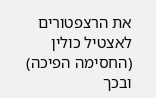את הרצפטורים לאצטיל כולין (החסימה הפיכה) ובכך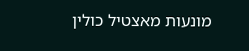מונעות מאצטיל כולין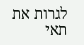לגרות את תאי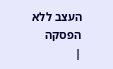העצב ללא הפסקה
|